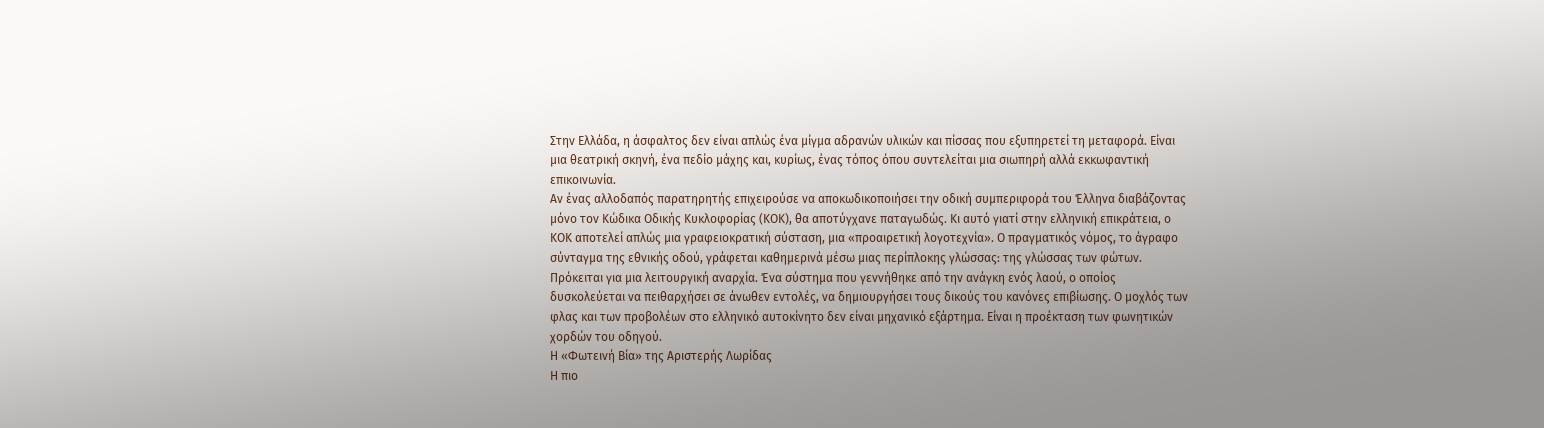Στην Ελλάδα, η άσφαλτος δεν είναι απλώς ένα μίγμα αδρανών υλικών και πίσσας που εξυπηρετεί τη μεταφορά. Είναι μια θεατρική σκηνή, ένα πεδίο μάχης και, κυρίως, ένας τόπος όπου συντελείται μια σιωπηρή αλλά εκκωφαντική επικοινωνία.
Αν ένας αλλοδαπός παρατηρητής επιχειρούσε να αποκωδικοποιήσει την οδική συμπεριφορά του Έλληνα διαβάζοντας μόνο τον Κώδικα Οδικής Κυκλοφορίας (ΚΟΚ), θα αποτύγχανε παταγωδώς. Κι αυτό γιατί στην ελληνική επικράτεια, ο ΚΟΚ αποτελεί απλώς μια γραφειοκρατική σύσταση, μια «προαιρετική λογοτεχνία». Ο πραγματικός νόμος, το άγραφο σύνταγμα της εθνικής οδού, γράφεται καθημερινά μέσω μιας περίπλοκης γλώσσας: της γλώσσας των φώτων.
Πρόκειται για μια λειτουργική αναρχία. Ένα σύστημα που γεννήθηκε από την ανάγκη ενός λαού, ο οποίος δυσκολεύεται να πειθαρχήσει σε άνωθεν εντολές, να δημιουργήσει τους δικούς του κανόνες επιβίωσης. Ο μοχλός των φλας και των προβολέων στο ελληνικό αυτοκίνητο δεν είναι μηχανικό εξάρτημα. Είναι η προέκταση των φωνητικών χορδών του οδηγού.
Η «Φωτεινή Βία» της Αριστερής Λωρίδας
Η πιο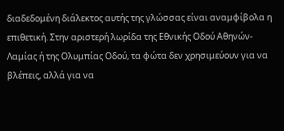διαδεδομένη διάλεκτος αυτής της γλώσσας είναι αναμφίβολα η επιθετική. Στην αριστερή λωρίδα της Εθνικής Οδού Αθηνών-Λαμίας ή της Ολυμπίας Οδού, τα φώτα δεν χρησιμεύουν για να βλέπεις, αλλά για να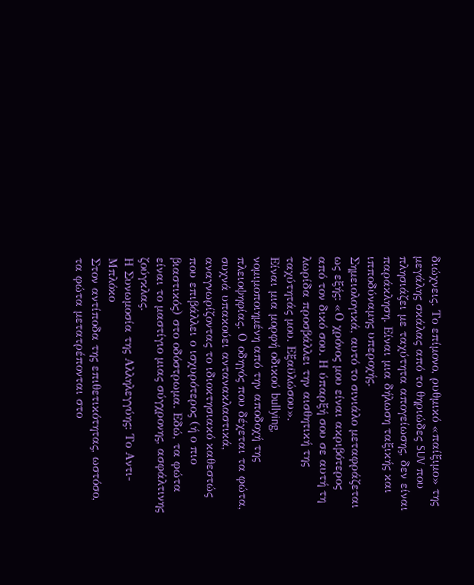διώχνεις. Το επίμονο, ρυθμικό «παίξιμο» της μεγάλης σκάλας από το θηριώδες SUV που πλησιάζει με ταχύτητα απογείωσης, δεν είναι παράκληση. Είναι μια δήλωση ταξικής και ιπποδύναμης υπεροχής.
Σημειολογικά, αυτό το σινιάλο μεταφράζεται ως εξής: «Ο χρόνος μου είναι ακριβότερος από τον δικό σου. Η ύπαρξή σου σε αυτή τη λωρίδα προσβάλλει την αισθητική της ταχύτητάς μου. Εξαϋλώσου».
Είναι μια μορφή οδικού bullying, νομιμοποιημένη από την αποδοχή της πλειοψηφίας. Ο οδηγός που δέχεται τα φώτα, συχνά υπακούει αντανακλαστικά, αναγνωρίζοντας το ιδιοκτησιακό καθεστώς που επιβάλλει ο ισχυρότερος (ή ο πιο βιαστικός) στο οδόστρωμα. Εδώ, τα φώτα είναι το μαστίγιο μιας σύγχρονης, ασφάλτινης ζούγκλας.
Η Συνωμοσία της Αλληλεγγύης: Το Αντι-Μπλόκο
Στον αντίποδα της επιθετικότητας, ωστόσο, τα φώτα μετατρέπονται στο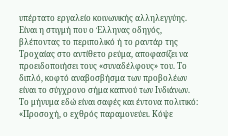υπέρτατο εργαλείο κοινωνικής αλληλεγγύης. Είναι η στιγμή που ο Έλληνας οδηγός, βλέποντας το περιπολικό ή το ραντάρ της Τροχαίας στο αντίθετο ρεύμα, αποφασίζει να προειδοποιήσει τους «συναδέλφους» του. Το διπλό, κοφτό αναβοσβήσμα των προβολέων είναι το σύγχρονο σήμα καπνού των Ινδιάνων.
Το μήνυμα εδώ είναι σαφές και έντονα πολιτικό: «Προσοχή, ο εχθρός παραμονεύει. Κόψε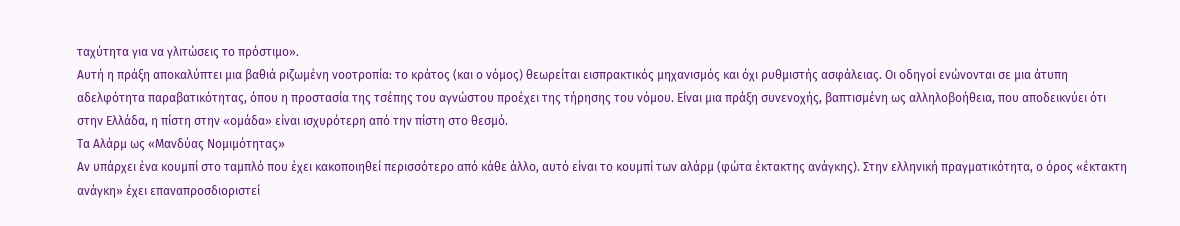ταχύτητα για να γλιτώσεις το πρόστιμο».
Αυτή η πράξη αποκαλύπτει μια βαθιά ριζωμένη νοοτροπία: το κράτος (και ο νόμος) θεωρείται εισπρακτικός μηχανισμός και όχι ρυθμιστής ασφάλειας. Οι οδηγοί ενώνονται σε μια άτυπη αδελφότητα παραβατικότητας, όπου η προστασία της τσέπης του αγνώστου προέχει της τήρησης του νόμου. Είναι μια πράξη συνενοχής, βαπτισμένη ως αλληλοβοήθεια, που αποδεικνύει ότι στην Ελλάδα, η πίστη στην «ομάδα» είναι ισχυρότερη από την πίστη στο θεσμό.
Τα Αλάρμ ως «Μανδύας Νομιμότητας»
Αν υπάρχει ένα κουμπί στο ταμπλό που έχει κακοποιηθεί περισσότερο από κάθε άλλο, αυτό είναι το κουμπί των αλάρμ (φώτα έκτακτης ανάγκης). Στην ελληνική πραγματικότητα, ο όρος «έκτακτη ανάγκη» έχει επαναπροσδιοριστεί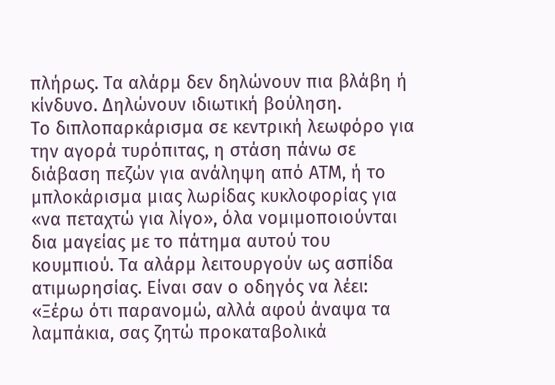πλήρως. Τα αλάρμ δεν δηλώνουν πια βλάβη ή κίνδυνο. Δηλώνουν ιδιωτική βούληση.
Το διπλοπαρκάρισμα σε κεντρική λεωφόρο για την αγορά τυρόπιτας, η στάση πάνω σε διάβαση πεζών για ανάληψη από ΑΤΜ, ή το μπλοκάρισμα μιας λωρίδας κυκλοφορίας για «να πεταχτώ για λίγο», όλα νομιμοποιούνται δια μαγείας με το πάτημα αυτού του κουμπιού. Τα αλάρμ λειτουργούν ως ασπίδα ατιμωρησίας. Είναι σαν ο οδηγός να λέει: «Ξέρω ότι παρανομώ, αλλά αφού άναψα τα λαμπάκια, σας ζητώ προκαταβολικά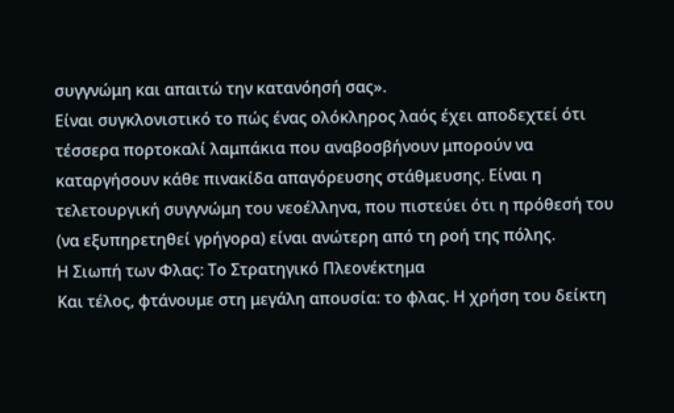συγγνώμη και απαιτώ την κατανόησή σας».
Είναι συγκλονιστικό το πώς ένας ολόκληρος λαός έχει αποδεχτεί ότι τέσσερα πορτοκαλί λαμπάκια που αναβοσβήνουν μπορούν να καταργήσουν κάθε πινακίδα απαγόρευσης στάθμευσης. Είναι η τελετουργική συγγνώμη του νεοέλληνα, που πιστεύει ότι η πρόθεσή του (να εξυπηρετηθεί γρήγορα) είναι ανώτερη από τη ροή της πόλης.
Η Σιωπή των Φλας: Το Στρατηγικό Πλεονέκτημα
Και τέλος, φτάνουμε στη μεγάλη απουσία: το φλας. Η χρήση του δείκτη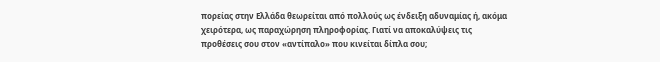πορείας στην Ελλάδα θεωρείται από πολλούς ως ένδειξη αδυναμίας ή, ακόμα χειρότερα, ως παραχώρηση πληροφορίας. Γιατί να αποκαλύψεις τις προθέσεις σου στον «αντίπαλο» που κινείται δίπλα σου;